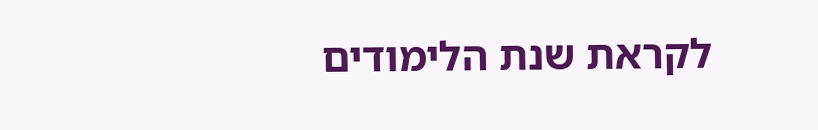לקראת שנת הלימודים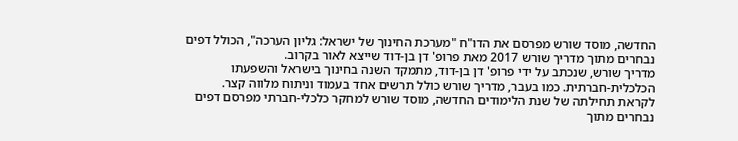החדשה, מוסד שורש מפרסם את הדו"ח "מערכת החינוך של ישראל: גליון הערכה", הכולל דפים נבחרים מתוך מדריך שורש 2017 מאת פרופ' דן בן-דוד שייצא לאור בקרוב.
מדריך שורש, שנכתב על ידי פרופ' דן בן-דוד, מתמקד השנה בחינוך בישראל והשפעתו הכלכלית-חברתית. כמו בעבר, מדריך שורש כולל תרשים אחד בעמוד וניתוח מלווה קצר. לקראת תחילתה של שנת הלימודים החדשה, מוסד שורש למחקר כלכלי-חברתי מפרסם דפים נבחרים מתוך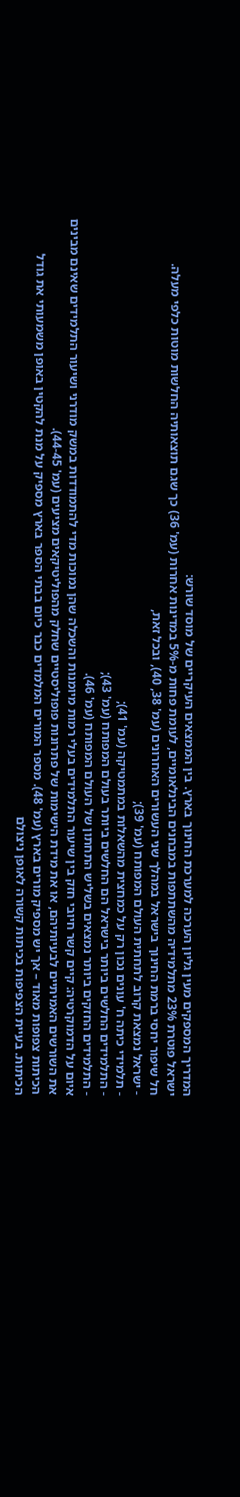המדריך המספקים מעין גליון הערכה למערכת החינוך בארץ. בין הממצאים העיקריים של מוסד שורש:
ישראל פוטרת 23% מתלמידיה מהשתתפות במבחנים הבינלאומיים, לעומת פחות מ-5% במדינות אחרות (עמ' 36) כך שגם תוצאותיה החלשות מוטות כלפי מעלה.
חל שיפור יחסי ברמת החינוך בישראל במהלך שני העשורים האחרונים (עמ' 38, 40), ובכל זאת,
- ישראל נמצאת קרוב לתחתית העולם המפותח (עמ' 39);
- תלמידי כיתה ח' עונים נכון רק על כמחצית מהשאלות במתמטיקה (עמ' 41);
- התלמידים החלשים ביותר בישראל הם החלשים ביותר בעולם המפותח (עמ' 43);
- התלמידים החזקים ביותר נמצאים בשליש התחתון של העולם המפותח (עמ' 46).
איום על הדמוקרטיה: קיים קשר חיובי חזק בין שיעור התלמידים בעלי רמות מיומנות והשכלה שהן נמוכות מדי להתמודדות במשק מודרני ושיעור התלמידים שאינם מבינים את השורשים האמיתיים לבעיותיהם, או את מידת הישימות של פתרונות פופוליסטיים שחלק מהפוליטיקאים מציעים (עמ' 44-45).
הכיתות צפופות מאוד – אך יש מספיק מורים בארץ (עמ' 48). מספר המורים המלמדים כבר כיום בבתי הספר בארץ מספיק על מנת להקטין באופן משמעותי את גודל הכיתות. בעיית הצפיפות בכיתות קשורה לאופן ניצולם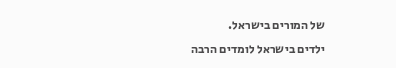של המורים בישראל.
ילדים בישראל לומדים הרבה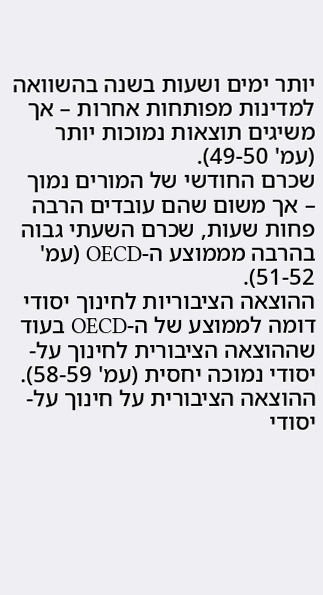יותר ימים ושעות בשנה בהשוואה למדינות מפותחות אחרות – אך משיגים תוצאות נמוכות יותר (עמ' 49-50).
שכרם החודשי של המורים נמוך – אך משום שהם עובדים הרבה פחות שעות, שכרם השעתי גבוה בהרבה מממוצע ה-OECD (עמ' 51-52).
ההוצאה הציבוריות לחינוך יסודי דומה לממוצע של ה-OECD בעוד שההוצאה הציבורית לחינוך על-יסודי נמוכה יחסית (עמ' 58-59).
ההוצאה הציבורית על חינוך על-יסודי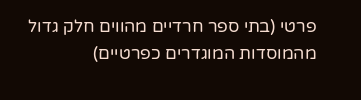פרטי (בתי ספר חרדיים מהווים חלק גדול מהמוסדות המוגדרים כפרטיים)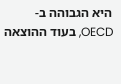היא הגבוהה ב-OECD, בעוד ההוצאה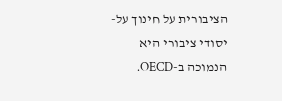הציבורית על חינוך על-יסודי ציבורי היא הנמוכה ב-OECD.